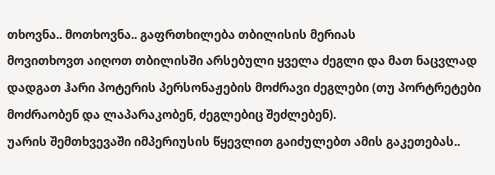თხოვნა.. მოთხოვნა.. გაფრთხილება თბილისის მერიას
მოვითხოვთ აიღოთ თბილისში არსებული ყველა ძეგლი და მათ ნაცვლად დადგათ ჰარი პოტერის პერსონაჟების მოძრავი ძეგლები (თუ პორტრეტები მოძრაობენ და ლაპარაკობენ, ძეგლებიც შეძლებენ).
უარის შემთხვევაში იმპერიუსის წყევლით გაიძულებთ ამის გაკეთებას..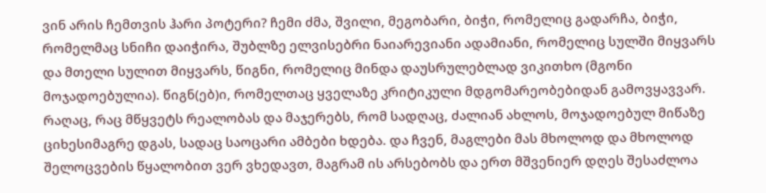ვინ არის ჩემთვის ჰარი პოტერი? ჩემი ძმა, შვილი, მეგობარი, ბიჭი, რომელიც გადარჩა, ბიჭი, რომელმაც სნიჩი დაიჭირა, შუბლზე ელვისებრი ნაიარევიანი ადამიანი, რომელიც სულში მიყვარს და მთელი სულით მიყვარს, წიგნი, რომელიც მინდა დაუსრულებლად ვიკითხო (მგონი მოჯადოებულია). წიგნ(ებ)ი, რომელთაც ყველაზე კრიტიკული მდგომარეობებიდან გამოვყავვარ. რაღაც, რაც მწყვეტს რეალობას და მაჯერებს, რომ სადღაც, ძალიან ახლოს, მოჯადოებულ მიწაზე ციხესიმაგრე დგას, სადაც საოცარი ამბები ხდება. და ჩვენ, მაგლები მას მხოლოდ და მხოლოდ შელოცვების წყალობით ვერ ვხედავთ, მაგრამ ის არსებობს და ერთ მშვენიერ დღეს შესაძლოა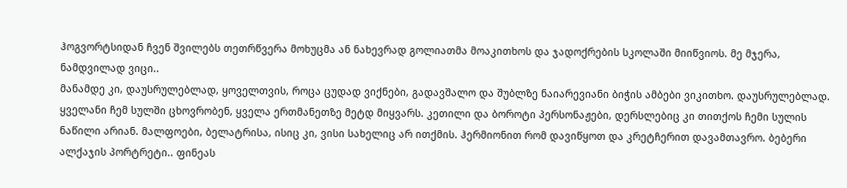ჰოგვორტსიდან ჩვენ შვილებს თეთრწვერა მოხუცმა ან ნახევრად გოლიათმა მოაკითხოს და ჯადოქრების სკოლაში მიიწვიოს. მე მჯერა, ნამდვილად ვიცი..
მანამდე კი, დაუსრულებლად, ყოველთვის, როცა ცუდად ვიქნები, გადავშალო და შუბლზე ნაიარევიანი ბიჭის ამბები ვიკითხო. დაუსრულებლად. ყველანი ჩემ სულში ცხოვრობენ, ყველა ერთმანეთზე მეტდ მიყვარს. კეთილი და ბოროტი პერსონაჟები, დერსლებიც კი თითქოს ჩემი სულის ნაწილი არიან. მალფოები, ბელატრისა, ისიც კი, ვისი სახელიც არ ითქმის. ჰერმიონით რომ დავიწყოთ და კრეტჩერით დავამთავრო. ბებერი ალქაჯის პორტრეტი.. ფინეას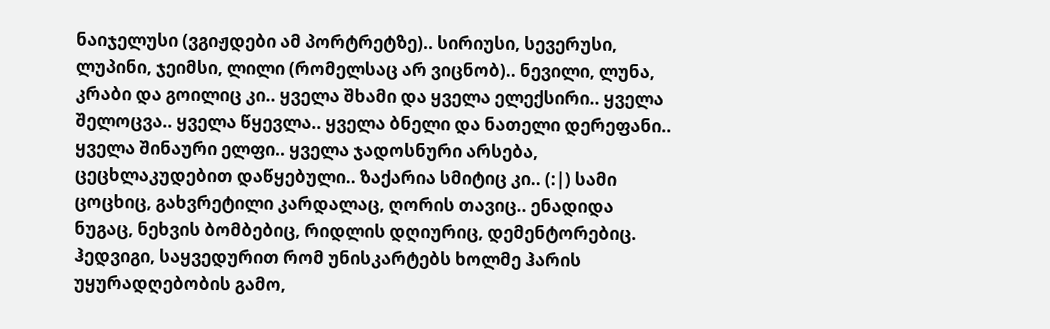ნაიჯელუსი (ვგიჟდები ამ პორტრეტზე).. სირიუსი, სევერუსი, ლუპინი, ჯეიმსი, ლილი (რომელსაც არ ვიცნობ).. ნევილი, ლუნა, კრაბი და გოილიც კი.. ყველა შხამი და ყველა ელექსირი.. ყველა შელოცვა.. ყველა წყევლა.. ყველა ბნელი და ნათელი დერეფანი.. ყველა შინაური ელფი.. ყველა ჯადოსნური არსება, ცეცხლაკუდებით დაწყებული.. ზაქარია სმიტიც კი.. (:|) სამი ცოცხიც, გახვრეტილი კარდალაც, ღორის თავიც.. ენადიდა ნუგაც, ნეხვის ბომბებიც, რიდლის დღიურიც, დემენტორებიც. ჰედვიგი, საყვედურით რომ უნისკარტებს ხოლმე ჰარის უყურადღებობის გამო,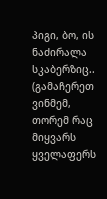პიგი, ბო, ის ნაძირალა სკაბერზიც.. (გამაჩერეთ ვინმემ, თორემ რაც მიყვარს ყველაფერს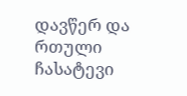დავწერ და რთული ჩასატევი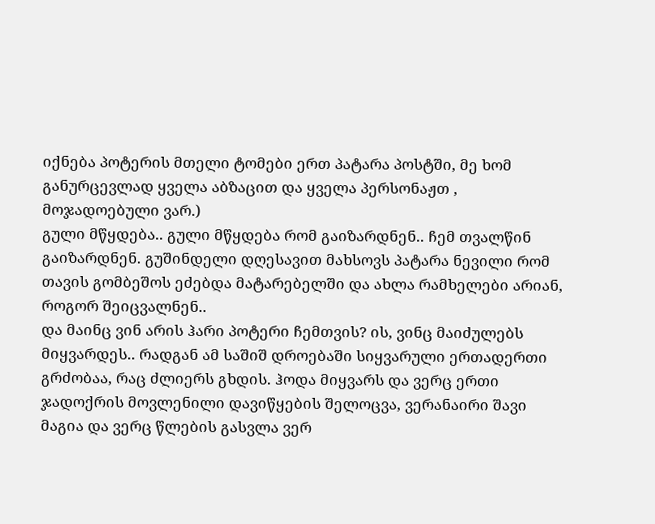იქნება პოტერის მთელი ტომები ერთ პატარა პოსტში, მე ხომ განურცევლად ყველა აბზაცით და ყველა პერსონაჟთ , მოჯადოებული ვარ.)
გული მწყდება.. გული მწყდება რომ გაიზარდნენ.. ჩემ თვალწინ გაიზარდნენ. გუშინდელი დღესავით მახსოვს პატარა ნევილი რომ თავის გომბეშოს ეძებდა მატარებელში და ახლა რამხელები არიან, როგორ შეიცვალნენ..
და მაინც ვინ არის ჰარი პოტერი ჩემთვის? ის, ვინც მაიძულებს მიყვარდეს.. რადგან ამ საშიშ დროებაში სიყვარული ერთადერთი გრძობაა, რაც ძლიერს გხდის. ჰოდა მიყვარს და ვერც ერთი ჯადოქრის მოვლენილი დავიწყების შელოცვა, ვერანაირი შავი მაგია და ვერც წლების გასვლა ვერ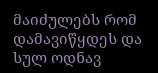მაიძულებს რომ დამავიწყდეს და სულ ოდნავ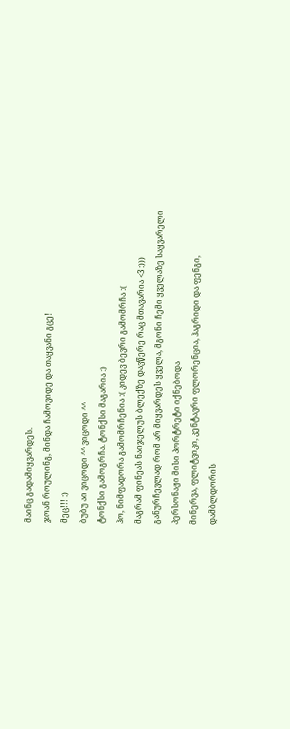მაინც გადამიყვარდეს.
ჯოან როულინგ, მინდა ჩამოვიდე და თაყვანი გცე!
მეც!!! :)
ბუბუ აი ვიცოდი ^^ ვიცოდი ^^
ტონქსი გამოგრჩა. ტონქსი მაგარია :)
ჰო, ნიმფადორა გამომრჩენია :( კიდევ ბევრი გამომრჩა :(
მაგრამ ფინეას ნაიჯელუს ბლექზე დავწერე რაც მთავარია <3 :))) განურჩევლად რომ არ მიყვარდეს ყველა, მგონი ჩემი ყველაზე საყვარელი პერსონაჟი მისი პორტრეტი იქნებოდა
მინერვა, ფლიტვიკი, კენტავრი ფლორენცია, ჰაგრიდი და ფენგი, დამბლდორის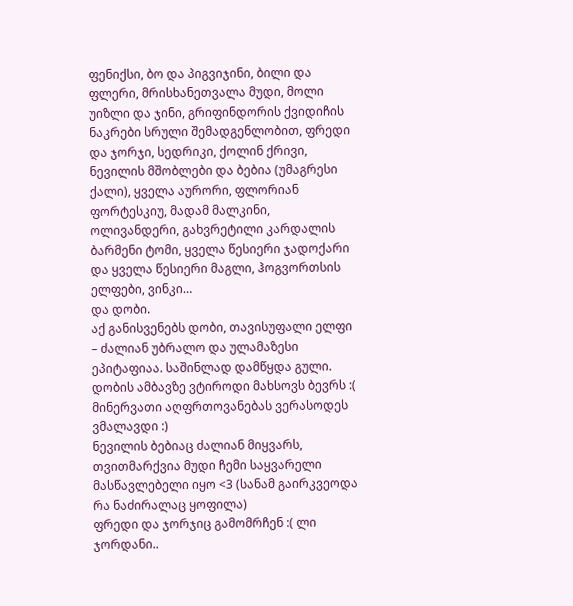ფენიქსი, ბო და პიგვიჯინი, ბილი და ფლერი, მრისხანეთვალა მუდი, მოლი უიზლი და ჯინი, გრიფინდორის ქვიდიჩის ნაკრები სრული შემადგენლობით, ფრედი და ჯორჯი, სედრიკი, ქოლინ ქრივი, ნევილის მშობლები და ბებია (უმაგრესი ქალი), ყველა აურორი, ფლორიან ფორტესკიუ, მადამ მალკინი, ოლივანდერი, გახვრეტილი კარდალის ბარმენი ტომი, ყველა წესიერი ჯადოქარი და ყველა წესიერი მაგლი, ჰოგვორთსის ელფები, ვინკი…
და დობი.
აქ განისვენებს დობი, თავისუფალი ელფი – ძალიან უბრალო და ულამაზესი ეპიტაფიაა. საშინლად დამწყდა გული.
დობის ამბავზე ვტიროდი მახსოვს ბევრს :(
მინერვათი აღფრთოვანებას ვერასოდეს ვმალავდი :)
ნევილის ბებიაც ძალიან მიყვარს, თვითმარქვია მუდი ჩემი საყვარელი მასწავლებელი იყო <3 (სანამ გაირკვეოდა რა ნაძირალაც ყოფილა)
ფრედი და ჯორჯიც გამომრჩენ :( ლი ჯორდანი..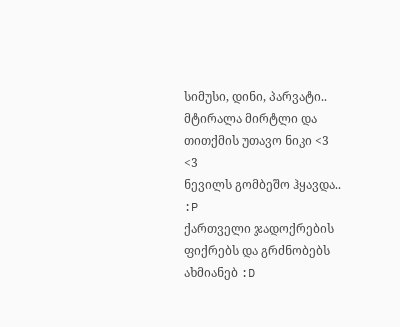სიმუსი, დინი, პარვატი.. მტირალა მირტლი და თითქმის უთავო ნიკი <3
<3
ნევილს გომბეშო ჰყავდა.. :P
ქართველი ჯადოქრების ფიქრებს და გრძნობებს ახმიანებ :D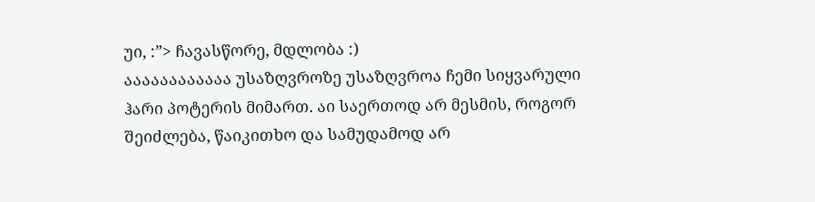უი, :”> ჩავასწორე, მდლობა :)
აააააააააააა უსაზღვროზე უსაზღვროა ჩემი სიყვარული ჰარი პოტერის მიმართ. აი საერთოდ არ მესმის, როგორ შეიძლება, წაიკითხო და სამუდამოდ არ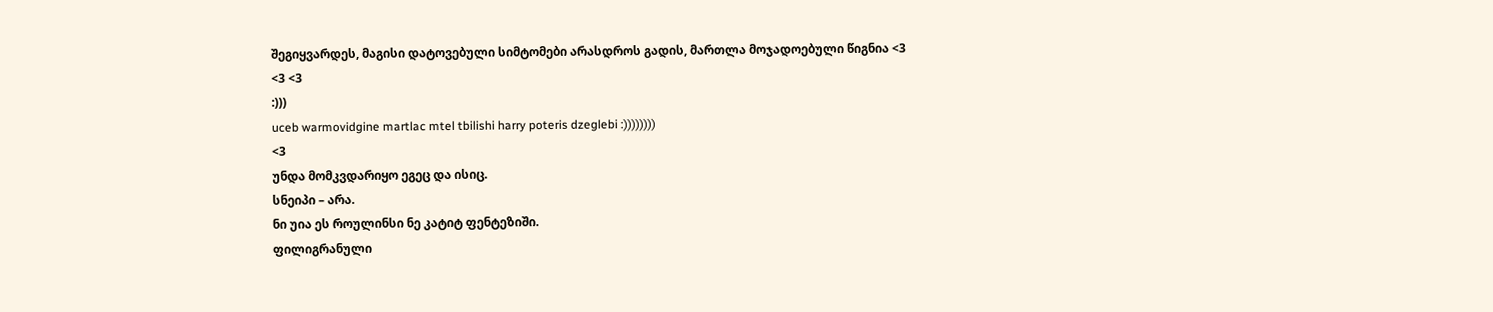შეგიყვარდეს, მაგისი დატოვებული სიმტომები არასდროს გადის, მართლა მოჯადოებული წიგნია <3
<3 <3
:)))
uceb warmovidgine martlac mtel tbilishi harry poteris dzeglebi :))))))))
<3
უნდა მომკვდარიყო ეგეც და ისიც.
სნეიპი – არა.
ნი უია ეს როულინსი ნე კატიტ ფენტეზიში.
ფილიგრანული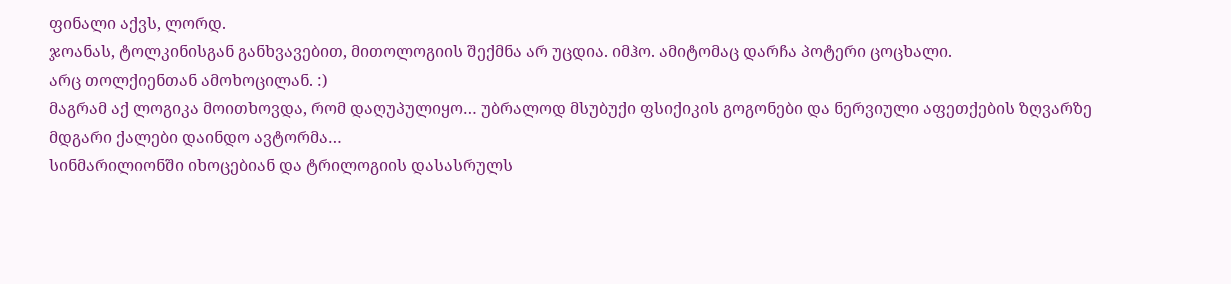ფინალი აქვს, ლორდ.
ჯოანას, ტოლკინისგან განხვავებით, მითოლოგიის შექმნა არ უცდია. იმჰო. ამიტომაც დარჩა პოტერი ცოცხალი.
არც თოლქიენთან ამოხოცილან. :)
მაგრამ აქ ლოგიკა მოითხოვდა, რომ დაღუპულიყო… უბრალოდ მსუბუქი ფსიქიკის გოგონები და ნერვიული აფეთქების ზღვარზე მდგარი ქალები დაინდო ავტორმა…
სინმარილიონში იხოცებიან და ტრილოგიის დასასრულს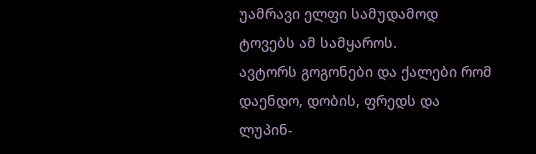უამრავი ელფი სამუდამოდ ტოვებს ამ სამყაროს.
ავტორს გოგონები და ქალები რომ დაენდო, დობის, ფრედს და ლუპინ-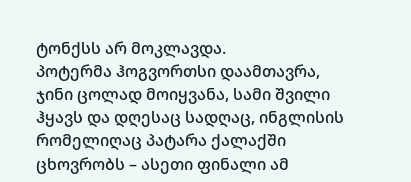ტონქსს არ მოკლავდა.
პოტერმა ჰოგვორთსი დაამთავრა, ჯინი ცოლად მოიყვანა, სამი შვილი ჰყავს და დღესაც სადღაც, ინგლისის რომელიღაც პატარა ქალაქში ცხოვრობს – ასეთი ფინალი ამ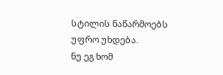სტილის ნაწარმოებს უფრო უხდება.
ნუ ეგ ხომ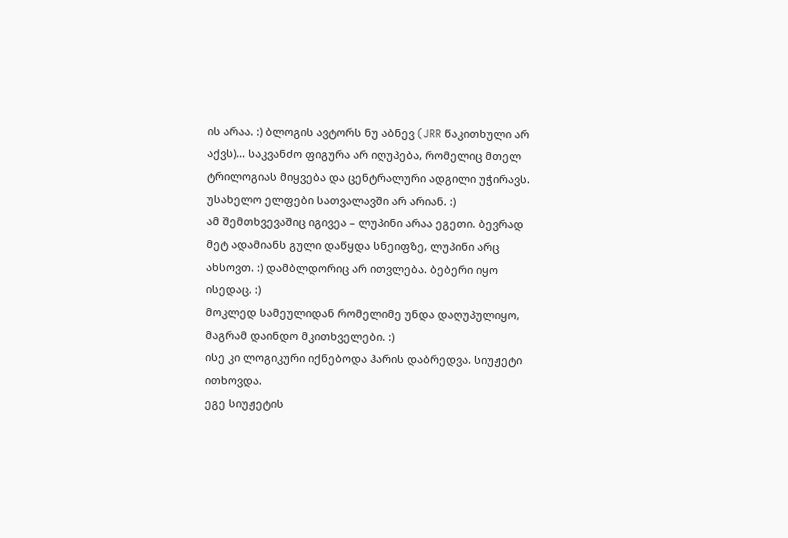ის არაა. :) ბლოგის ავტორს ნუ აბნევ (JRR წაკითხული არ აქვს)… საკვანძო ფიგურა არ იღუპება, რომელიც მთელ ტრილოგიას მიყვება და ცენტრალური ადგილი უჭირავს. უსახელო ელფები სათვალავში არ არიან. :)
ამ შემთხვევაშიც იგივეა – ლუპინი არაა ეგეთი. ბევრად მეტ ადამიანს გული დაწყდა სნეიფზე, ლუპინი არც ახსოვთ. :) დამბლდორიც არ ითვლება. ბებერი იყო ისედაც. :)
მოკლედ სამეულიდან რომელიმე უნდა დაღუპულიყო, მაგრამ დაინდო მკითხველები. :)
ისე კი ლოგიკური იქნებოდა ჰარის დაბრედვა. სიუჟეტი ითხოვდა.
ეგე სიუჟეტის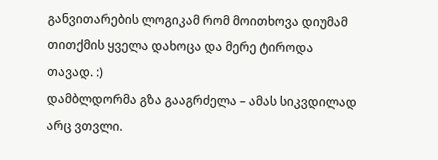განვითარების ლოგიკამ რომ მოითხოვა დიუმამ თითქმის ყველა დახოცა და მერე ტიროდა თავად. :)
დამბლდორმა გზა გააგრძელა – ამას სიკვდილად არც ვთვლი.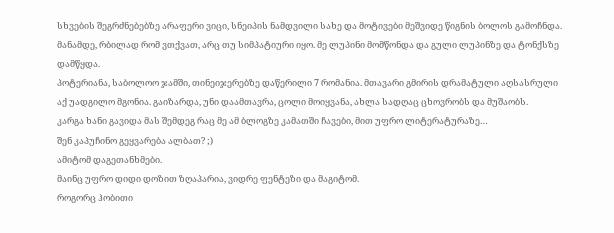სხვების შეგრძნებებზე არაფერი ვიცი, სნეიპის ნამდვილი სახე და მოტივები მეშვიდე წიგნის ბოლოს გამოჩნდა. მანამდე, რბილად რომ ვთქვათ, არც თუ სიმპატიური იყო. მე ლუპინი მომწონდა და გული ლუპინზე და ტონქსზე დამწყდა.
პოტერიანა, საბოლოო ჯამში, თინეიჯერებზე დაწერილი 7 რომანია. მთავარი გმირის დრამატული აღსასრული აქ უადგილო მგონია. გაიზარდა, უნი დაამთავრა, ცოლი მოიყვანა, ახლა სადღაც ცხოვრობს და მუშაობს.
კარგა ხანი გავიდა მას შემდეგ რაც მე ამ ბლოგზე კამათში ჩავები, მით უფრო ლიტერატურაზე…
შენ კაპუჩინო გეყვარება ალბათ? ;)
ამიტომ დაგეთანხმები.
მაინც უფრო დიდი დოზით ზღაპარია, ვიდრე ფენტეზი და მაგიტომ.
როგორც ჰობითი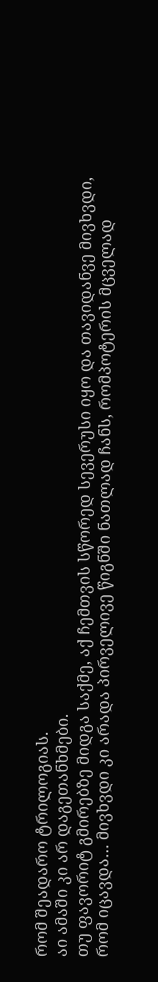რომ შეადარო ტრილოგიას.
აი ამაში კი არ დაგეთანხმები.
თუ ფავორიტ გმირებზე მიდგა საქმე, აქ ჩემთვის სწორედ სევერუსი იყო და თავიდანვე მივხვდი, რომ იცავდა… მივხვდი კი არადა პირველივე წიგნში ნათლად ჩანს, რომპოტერის მცველად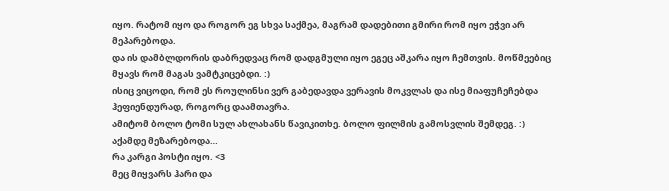იყო. რატომ იყო და როგორ ეგ სხვა საქმეა, მაგრამ დადებითი გმირი რომ იყო ეჭვი არ მეპარებოდა.
და ის დამბლდორის დაბრედვაც რომ დადგმული იყო ეგეც აშკარა იყო ჩემთვის. მოწმეებიც მყავს რომ მაგას ვამტკიცებდი. :)
ისიც ვიცოდი, რომ ეს როულინსი ვერ გაბედავდა ვერავის მოკვლას და ისე მიაფუჩეჩებდა ჰეფიენდურად, როგორც დაამთავრა.
ამიტომ ბოლო ტომი სულ ახლახანს წავიკითხე. ბოლო ფილმის გამოსვლის შემდეგ. :) აქამდე მეზარებოდა…
რა კარგი პოსტი იყო. <3
მეც მიყვარს ჰარი და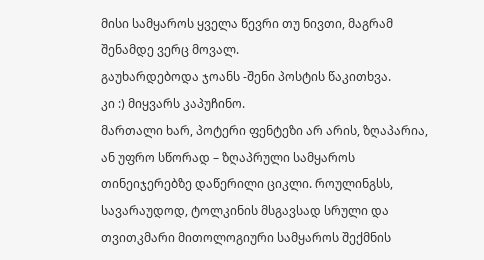მისი სამყაროს ყველა წევრი თუ ნივთი, მაგრამ შენამდე ვერც მოვალ.
გაუხარდებოდა ჯოანს -შენი პოსტის წაკითხვა.
კი :) მიყვარს კაპუჩინო.
მართალი ხარ, პოტერი ფენტეზი არ არის, ზღაპარია, ან უფრო სწორად – ზღაპრული სამყაროს თინეიჯერებზე დაწერილი ციკლი. როულინგსს, სავარაუდოდ, ტოლკინის მსგავსად სრული და თვითკმარი მითოლოგიური სამყაროს შექმნის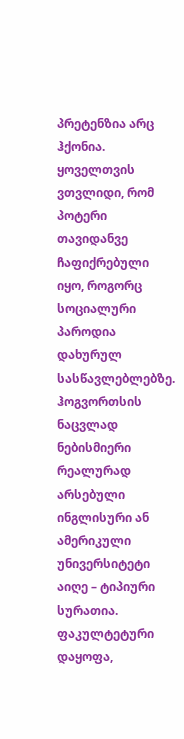პრეტენზია არც ჰქონია. ყოველთვის ვთვლიდი, რომ პოტერი თავიდანვე ჩაფიქრებული იყო, როგორც სოციალური პაროდია დახურულ სასწავლებლებზე. ჰოგვორთსის ნაცვლად ნებისმიერი რეალურად არსებული ინგლისური ან ამერიკული უნივერსიტეტი აიღე – ტიპიური სურათია. ფაკულტეტური დაყოფა,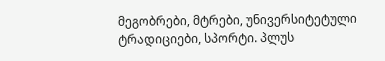მეგობრები, მტრები, უნივერსიტეტული ტრადიციები, სპორტი. პლუს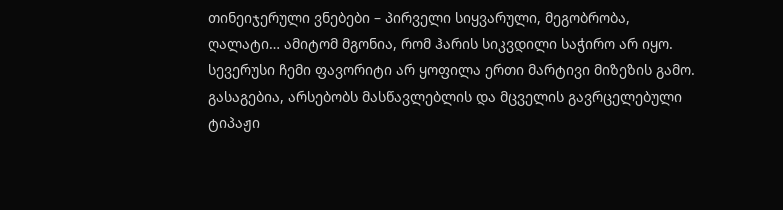თინეიჯერული ვნებები – პირველი სიყვარული, მეგობრობა, ღალატი… ამიტომ მგონია, რომ ჰარის სიკვდილი საჭირო არ იყო.
სევერუსი ჩემი ფავორიტი არ ყოფილა ერთი მარტივი მიზეზის გამო. გასაგებია, არსებობს მასწავლებლის და მცველის გავრცელებული ტიპაჟი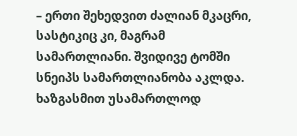– ერთი შეხედვით ძალიან მკაცრი, სასტიკიც კი, მაგრამ სამართლიანი. შვიდივე ტომში სნეიპს სამართლიანობა აკლდა. ხაზგასმით უსამართლოდ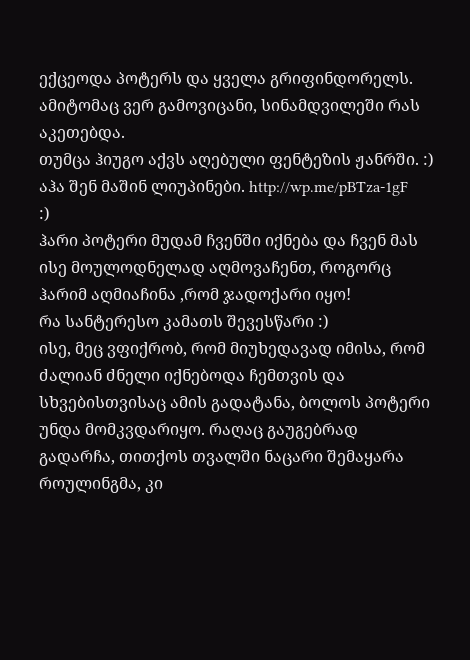ექცეოდა პოტერს და ყველა გრიფინდორელს. ამიტომაც ვერ გამოვიცანი, სინამდვილეში რას აკეთებდა.
თუმცა ჰიუგო აქვს აღებული ფენტეზის ჟანრში. :)
აჰა შენ მაშინ ლიუპინები. http://wp.me/pBTza-1gF
:)
ჰარი პოტერი მუდამ ჩვენში იქნება და ჩვენ მას ისე მოულოდნელად აღმოვაჩენთ, როგორც ჰარიმ აღმიაჩინა ,რომ ჯადოქარი იყო!
რა სანტერესო კამათს შევესწარი :)
ისე, მეც ვფიქრობ, რომ მიუხედავად იმისა, რომ ძალიან ძნელი იქნებოდა ჩემთვის და სხვებისთვისაც ამის გადატანა, ბოლოს პოტერი უნდა მომკვდარიყო. რაღაც გაუგებრად გადარჩა, თითქოს თვალში ნაცარი შემაყარა როულინგმა, კი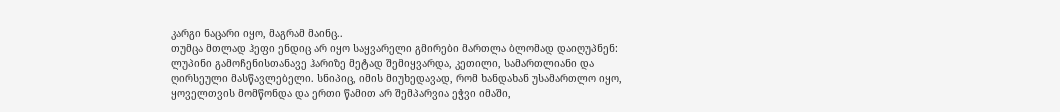კარგი ნაცარი იყო, მაგრამ მაინც..
თუმცა მთლად ჰეფი ენდიც არ იყო საყვარელი გმირები მართლა ბლომად დაიღუპნენ: ლუპინი გამოჩენისთანავე ჰარიზე მეტად შემიყვარდა, კეთილი, სამართლიანი და ღირსეული მასწავლებელი. სნიპიც, იმის მიუხედავად, რომ ხანდახან უსამართლო იყო, ყოველთვის მომწონდა და ერთი წამით არ შემპარვია ეჭვი იმაში,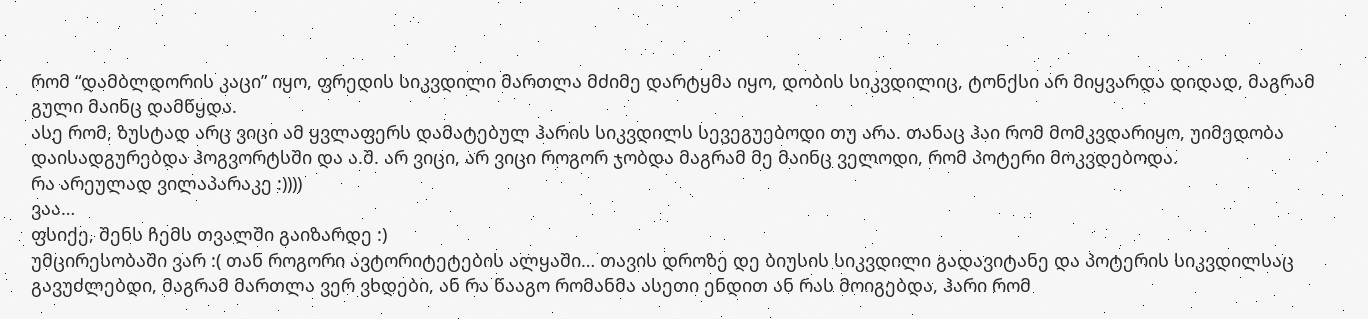რომ “დამბლდორის კაცი” იყო, ფრედის სიკვდილი მართლა მძიმე დარტყმა იყო, დობის სიკვდილიც, ტონქსი არ მიყვარდა დიდად, მაგრამ გული მაინც დამწყდა.
ასე რომ, ზუსტად არც ვიცი ამ ყვლაფერს დამატებულ ჰარის სიკვდილს სევეგუებოდი თუ არა. თანაც ჰაი რომ მომკვდარიყო, უიმედობა დაისადგურებდა ჰოგვორტსში და ა.შ. არ ვიცი, არ ვიცი როგორ ჯობდა მაგრამ მე მაინც ველოდი, რომ პოტერი მოკვდებოდა.
რა არეულად ვილაპარაკე :))))
ვაა…
ფსიქე, შენს ჩემს თვალში გაიზარდე :)
უმცირესობაში ვარ :( თან როგორი ავტორიტეტების ალყაში… თავის დროზე დე ბიუსის სიკვდილი გადავიტანე და პოტერის სიკვდილსაც გავუძლებდი, მაგრამ მართლა ვერ ვხდები, ან რა წააგო რომანმა ასეთი ენდით ან რას მოიგებდა, ჰარი რომ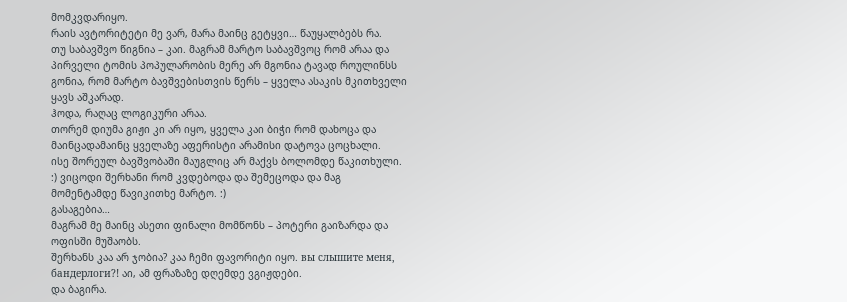მომკვდარიყო.
რაის ავტორიტეტი მე ვარ, მარა მაინც გეტყვი… წაუყალბებს რა.
თუ საბავშვო წიგნია – კაი. მაგრამ მარტო საბავშვოც რომ არაა და პირველი ტომის პოპულარობის მერე არ მგონია ტავად როულინსს გონია, რომ მარტო ბავშვებისთვის წერს – ყველა ასაკის მკითხველი ყავს აშკარად.
ჰოდა, რაღაც ლოგიკური არაა.
თორემ დიუმა გიჟი კი არ იყო, ყველა კაი ბიჭი რომ დახოცა და მაინცადამაინც ყველაზე აფერისტი არამისი დატოვა ცოცხალი.
ისე შორეულ ბავშვობაში მაუგლიც არ მაქვს ბოლომდე წაკითხული. :) ვიცოდი შერხანი რომ კვდებოდა და შემეცოდა და მაგ მომენტამდე წავიკითხე მარტო. :)
გასაგებია…
მაგრამ მე მაინც ასეთი ფინალი მომწონს – პოტერი გაიზარდა და ოფისში მუშაობს.
შერხანს კაა არ ჯობია? კაა ჩემი ფავორიტი იყო. вы слышите меня, бандерлоги?! აი, ამ ფრაზაზე დღემდე ვგიჟდები.
და ბაგირა.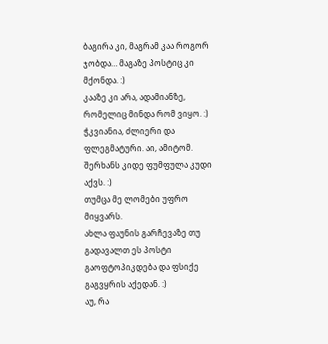ბაგირა კი, მაგრამ კაა როგორ ჯობდა… მაგაზე პოსტიც კი მქონდა. :)
კააზე კი არა, ადამიანზე, რომელიც მინდა რომ ვიყო. :)
ჭკვიანია, ძლიერი და ფლეგმატური. აი, ამიტომ.
შერხანს კიდე ფუმფულა კუდი აქვს. :)
თუმცა მე ლომები უფრო მიყვარს.
ახლა ფაუნის გარჩევაზე თუ გადავალთ ეს პოსტი გაოფტოპიკდება და ფსიქე გაგვყრის აქედან. :)
აუ, რა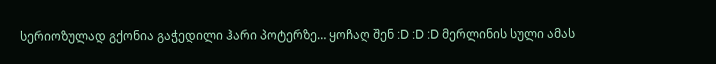სერიოზულად გქონია გაჭედილი ჰარი პოტერზე… ყოჩაღ შენ :D :D :D მერლინის სული ამას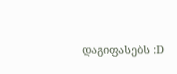დაგიფასებს :D